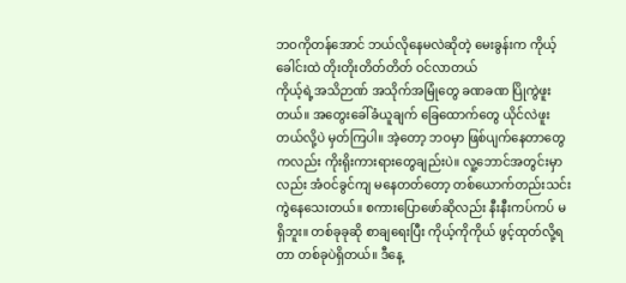ဘဝကိုတန်အောင် ဘယ်လိုနေမလဲဆိုတဲ့ မေးခွန်းက ကိုယ့်ခေါင်းထဲ တိုးတိုးတိတ်တိတ် ဝင်လာတယ်
ကိုယ့်ရဲ့အသိဉာဏ် အသိုက်အမြုံတွေ ခဏခဏ ပြိုကွဲဖူးတယ်။ အတွေးခေါ်ခံယူချက် ခြေထောက်တွေ ယိုင်လဲဖူးတယ်လို့ပဲ မှတ်ကြပါ။ အဲ့တော့ ဘဝမှာ ဖြစ်ပျက်နေတာတွေကလည်း ကိုးရိုးကားရားတွေချည်းပဲ။ လူ့ဘောင်အတွင်းမှာလည်း အံဝင်ခွင်ကျ မနေတတ်တော့ တစ်ယောက်တည်းသင်းကွဲနေသေးတယ်။ စကားပြောဖော်ဆိုလည်း နီးနီးကပ်ကပ် မရှိဘူး။ တစ်ခုခုဆို စာချရေးပြီး ကိုယ့်ကိုကိုယ် ဖွင့်ထုတ်လို့ရတာ တစ်ခုပဲရှိတယ်။ ဒီနေ့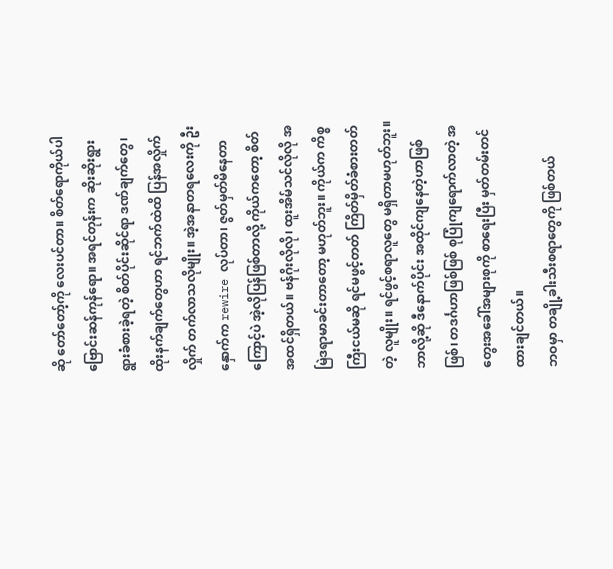ဆို တော်တော့်ကို လေးပင်တာ။ စိတ်ရောကိုယ်ပါ ဗြောင်းဆန်ကုန်ရော။ အရင်တုန်းက ဆိုးဆိုးရွားရွားခံစားခဲ့ရတဲ့ စိတ်ပိုင်းဆိုင်ရာ ဒဏ်ချက်တွေ၊ ထိုးနက်ချက်တွေဟာ ရင်ဘက်ထဲထိ ပြန်အလှိုက်လှိုက် တက်လာသလိုမျိုး။ အဲ့အနာတရလေးကို ဦးနှောက်က rewire လုပ်တာ၊ ဇွတ်မှတ်မိနေတာကြောင့်ပဲ အဲ့လိုပြန်ဖြစ်တာလို့ ကိုယ်ကတော့ စိတ်အထင်ရှိတယ်။ ဗန်ဂိုးလိုလို၊ ထူးအိမ်သင်လိုလို အမြဲဒရာမာခင်းတာတော့ မဟုတ်ဘူး။ ကိုယ်က ကိစ္စကြီးငယ်မဆို ရင်မဖွင့်တတ် ကြိတ်မှိတ်ခံစားတတ်တဲ့ လူမျိုး။ ရင်ဖွင့်စရာလူတွေ မရှိတာမဟုတ်ဘူး။ ဘာလို့ဆို ဒီနောက်ပိုင်း အထိုင်ကျနေတဲ့ဟာဖြစ်ဖြစ်၊ တဒင်္ဂဟာဖြစ်ဖြစ် စုပြုံကျရောက်လာတဲ့ အတွေးအခေါ်အများစုကို စာရေးပြီး မှတ်တမ်းတင်ထားချင်တယ်။
ဘဝမှာ တချို့ခါးသီးစရာတွေကို ဖြစ်တယ်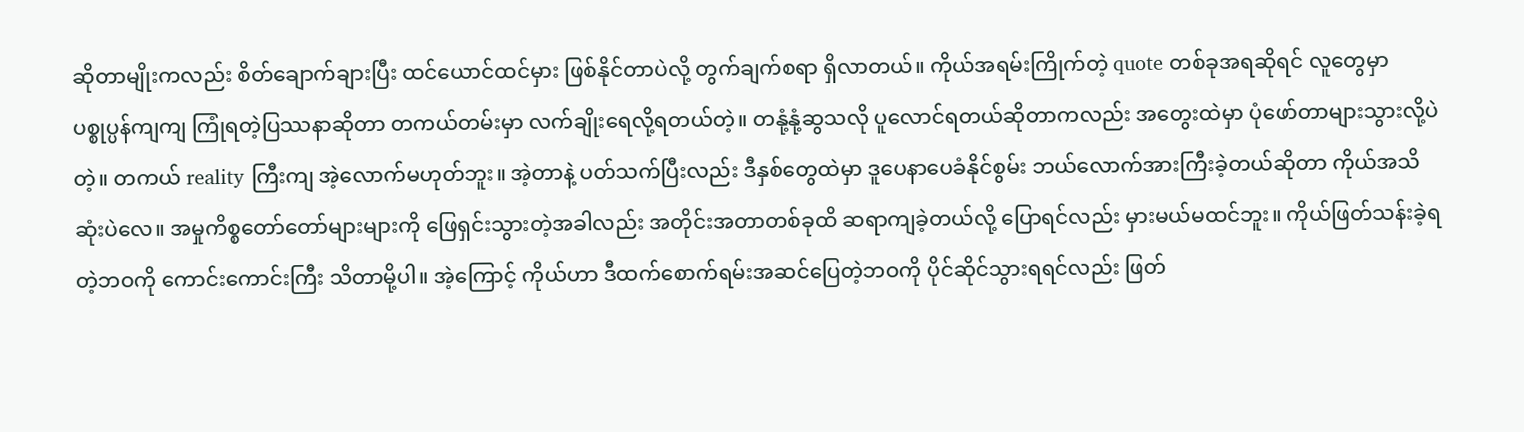ဆိုတာမျိုးကလည်း စိတ်ချောက်ချားပြီး ထင်ယောင်ထင်မှား ဖြစ်နိုင်တာပဲလို့ တွက်ချက်စရာ ရှိလာတယ်။ ကိုယ်အရမ်းကြိုက်တဲ့ quote တစ်ခုအရဆိုရင် လူတွေမှာ ပစ္စုပ္ပန်ကျကျ ကြုံရတဲ့ပြဿနာဆိုတာ တကယ်တမ်းမှာ လက်ချိုးရေလို့ရတယ်တဲ့။ တနုံ့နုံ့ဆွသလို ပူလောင်ရတယ်ဆိုတာကလည်း အတွေးထဲမှာ ပုံဖော်တာများသွားလို့ပဲတဲ့။ တကယ် reality ကြီးကျ အဲ့လောက်မဟုတ်ဘူး။ အဲ့တာနဲ့ ပတ်သက်ပြီးလည်း ဒီနှစ်တွေထဲမှာ ဒူပေနာပေခံနိုင်စွမ်း ဘယ်လောက်အားကြီးခဲ့တယ်ဆိုတာ ကိုယ်အသိဆုံးပဲလေ။ အမှုကိစ္စတော်တော်များများကို ဖြေရှင်းသွားတဲ့အခါလည်း အတိုင်းအတာတစ်ခုထိ ဆရာကျခဲ့တယ်လို့ ပြောရင်လည်း မှားမယ်မထင်ဘူး။ ကိုယ်ဖြတ်သန်းခဲ့ရတဲ့ဘဝကို ကောင်းကောင်းကြီး သိတာမို့ပါ။ အဲ့ကြောင့် ကိုယ်ဟာ ဒီထက်စောက်ရမ်းအဆင်ပြေတဲ့ဘဝကို ပိုင်ဆိုင်သွားရရင်လည်း ဖြတ်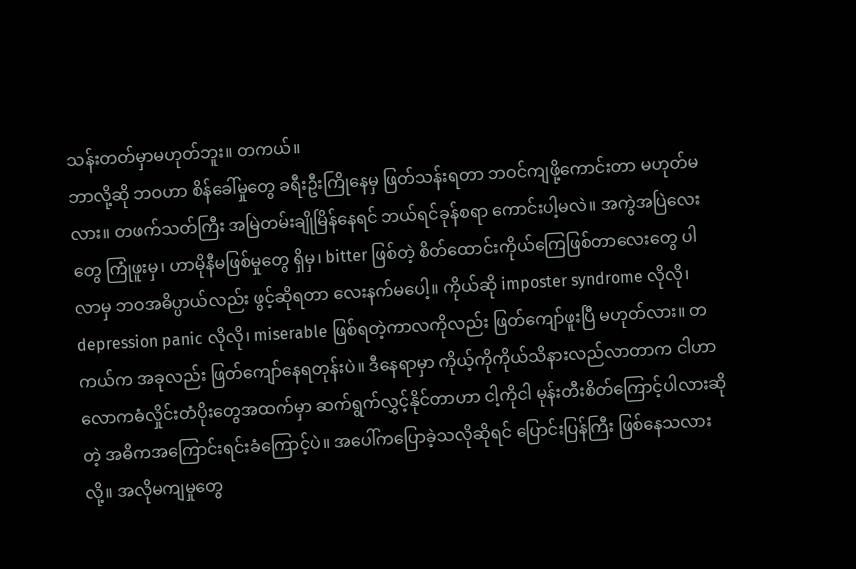သန်းတတ်မှာမဟုတ်ဘူး။ တကယ်။
ဘာလို့ဆို ဘဝဟာ စိန်ခေါ်မှုတွေ ခရီးဦးကြိုနေမှ ဖြတ်သန်းရတာ ဘဝင်ကျဖို့ကောင်းတာ မဟုတ်မလား။ တဖက်သတ်ကြီး အမြဲတမ်းချိုမြိန်နေရင် ဘယ်ရင်ခုန်စရာ ကောင်းပါ့မလဲ။ အကွဲအပြဲလေးတွေ ကြုံဖူးမှ၊ ဟာမိုနီမဖြစ်မှုတွေ ရှိမှ၊ bitter ဖြစ်တဲ့ စိတ်ထောင်းကိုယ်ကြေဖြစ်တာလေးတွေ ပါလာမှ ဘဝအဓိပ္ပာယ်လည်း ဖွင့်ဆိုရတာ လေးနက်မပေါ့။ ကိုယ်ဆို imposter syndrome လိုလို၊ depression panic လိုလို၊ miserable ဖြစ်ရတဲ့ကာလကိုလည်း ဖြတ်ကျော်ဖူးပြီ မဟုတ်လား။ တကယ်က အခုလည်း ဖြတ်ကျော်နေရတုန်းပဲ။ ဒီနေရာမှာ ကိုယ့်ကိုကိုယ်သိနားလည်လာတာက ငါဟာ လောကဓံလှိုင်းတံပိုးတွေအထက်မှာ ဆက်ရွက်လွှင့်နိုင်တာဟာ ငါ့ကိုငါ မုန်းတီးစိတ်ကြောင့်ပါလားဆိုတဲ့ အဓိကအကြောင်းရင်းခံကြောင့်ပဲ။ အပေါ်ကပြောခဲ့သလိုဆိုရင် ပြောင်းပြန်ကြီး ဖြစ်နေသလားလို့။ အလိုမကျမှုတွေ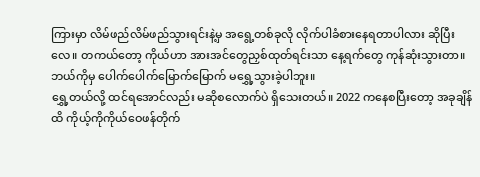ကြားမှာ လိမ်ဖည်လိမ်ဖည်သွားရင်းနဲ့မှ အရွေ့တစ်ခုလို လိုက်ပါခံစားနေရတာပါလား ဆိုပြီးလေ။ တကယ်တော့ ကိုယ်ဟာ အားအင်တွေညှစ်ထုတ်ရင်းသာ နေ့ရက်တွေ ကုန်ဆုံးသွားတာ။ ဘယ်ကိုမှ ပေါက်ပေါက်မြောက်မြောက် မရွှေ့သွားခဲ့ပါဘူး။
ရွှေ့တယ်လို့ ထင်ရအောင်လည်း မဆိုစလောက်ပဲ ရှိသေးတယ်။ 2022 ကနေစပြီးတော့ အခုချိန်ထိ ကိုယ့်ကိုကိုယ်ဝေဖန်တိုက်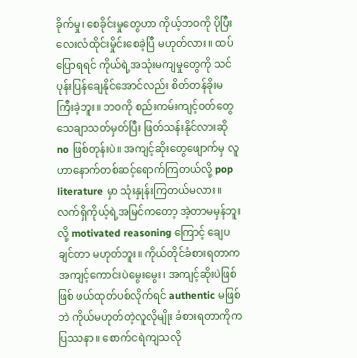ခိုက်မှု၊ စေခိုင်းမှုတွေဟာ ကိုယ့်ဘဝကို ပိုပြီးလေးလံထိုင်းမှိုင်းစေခဲ့ပြီ မဟုတ်လား။ ထပ်ပြောရရင် ကိုယ်ရဲ့အသုံးမကျမှုတွေကို သင်ပုန်းပြန်ချေနိုင်အောင်လည်း စိတ်တန်ခိုးမကြီးခဲ့ဘူး။ ဘဝကို စည်းကမ်းကျင့်ဝတ်တွေ သေချာသတ်မှတ်ပြီး ဖြတ်သန်းနိုင်လားဆို no ဖြစ်တုန်းပဲ။ အကျင့်ဆိုးတွေဖျောက်မှ လူဟာနောက်တစ်ဆင့်ရောက်ကြတယ်လို့ pop literature မှာ သုံးနှုန်းကြတယ်မလား။ လက်ရှိကိုယ့်ရဲ့အမြင်ကတော့ အဲ့တာမမှန်ဘူးလို့ motivated reasoning ကြောင့် ချေပချင်တာ မဟုတ်ဘူး။ ကိုယ်တိုင်ခံစားရတာက အကျင့်ကောင်းပဲမွေးမွေး၊ အကျင့်ဆိုးပဲဖြစ်ဖြစ် ဖယ်ထုတ်ပစ်လိုက်ရင် authentic မဖြစ်ဘဲ ကိုယ်မဟုတ်တဲ့လူလိုမျိုး ခံစားရတာကိုက ပြဿနာ။ စောက်ငရဲကျသလို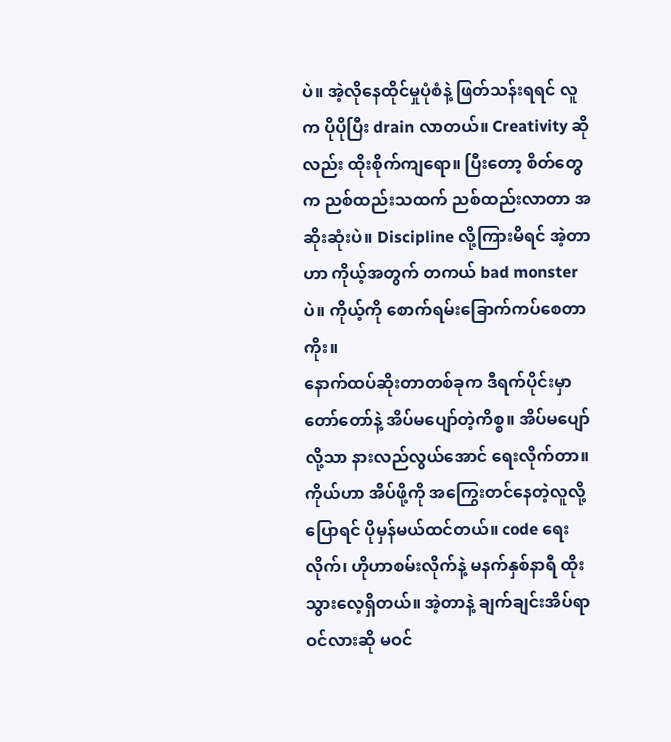ပဲ။ အဲ့လိုနေထိုင်မှုပုံစံနဲ့ ဖြတ်သန်းရရင် လူက ပိုပိုပြီး drain လာတယ်။ Creativity ဆိုလည်း ထိုးစိုက်ကျရော။ ပြီးတော့ စိတ်တွေက ညစ်ထည်းသထက် ညစ်ထည်းလာတာ အဆိုးဆုံးပဲ။ Discipline လို့ကြားမိရင် အဲ့တာဟာ ကိုယ့်အတွက် တကယ် bad monster ပဲ။ ကိုယ့်ကို စောက်ရမ်းခြောက်ကပ်စေတာကိုး။
နောက်ထပ်ဆိုးတာတစ်ခုက ဒီရက်ပိုင်းမှာ တော်တော်နဲ့ အိပ်မပျော်တဲ့ကိစ္စ။ အိပ်မပျော်လို့သာ နားလည်လွယ်အောင် ရေးလိုက်တာ။ ကိုယ်ဟာ အိပ်ဖို့ကို အကြွေးတင်နေတဲ့လူလို့ပြောရင် ပိုမှန်မယ်ထင်တယ်။ code ရေးလိုက်၊ ဟိုဟာစမ်းလိုက်နဲ့ မနက်နှစ်နာရီ ထိုးသွားလေ့ရှိတယ်။ အဲ့တာနဲ့ ချက်ချင်းအိပ်ရာဝင်လားဆို မဝင်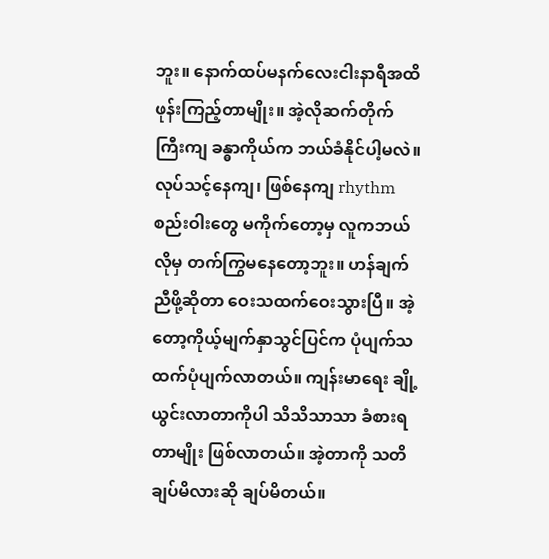ဘူး။ နောက်ထပ်မနက်လေးငါးနာရီအထိ ဖုန်းကြည့်တာမျိုး။ အဲ့လိုဆက်တိုက်ကြီးကျ ခန္ဓာကိုယ်က ဘယ်ခံနိုင်ပါ့မလဲ။ လုပ်သင့်နေကျ၊ ဖြစ်နေကျ rhythm စည်းဝါးတွေ မကိုက်တော့မှ လူကဘယ်လိုမှ တက်ကြွမနေတော့ဘူး။ ဟန်ချက်ညီဖို့ဆိုတာ ဝေးသထက်ဝေးသွားပြီ။ အဲ့တော့ကိုယ့်မျက်နှာသွင်ပြင်က ပုံပျက်သထက်ပုံပျက်လာတယ်။ ကျန်းမာရေး ချို့ယွင်းလာတာကိုပါ သိသိသာသာ ခံစားရတာမျိုး ဖြစ်လာတယ်။ အဲ့တာကို သတိချပ်မိလားဆို ချပ်မိတယ်။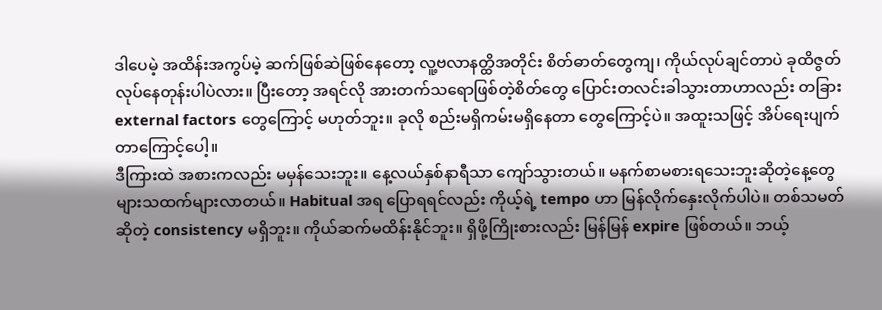ဒါပေမဲ့ အထိန်းအကွပ်မဲ့ ဆက်ဖြစ်ဆဲဖြစ်နေတော့ လူ့ဗလာနတ္ထိအတိုင်း စိတ်ဓာတ်တွေကျ၊ ကိုယ်လုပ်ချင်တာပဲ ခုထိဇွတ်လုပ်နေတုန်းပါပဲလား။ ပြီးတော့ အရင်လို အားတက်သရောဖြစ်တဲ့စိတ်တွေ ပြောင်းတလင်းခါသွားတာဟာလည်း တခြား external factors တွေကြောင့် မဟုတ်ဘူး။ ခုလို စည်းမရှိကမ်းမရှိနေတာ တွေကြောင့်ပဲ။ အထူးသဖြင့် အိပ်ရေးပျက်တာကြောင့်ပေါ့။
ဒီကြားထဲ အစားကလည်း မမှန်သေးဘူး။ နေ့လယ်နှစ်နာရီသာ ကျော်သွားတယ်။ မနက်စာမစားရသေးဘူးဆိုတဲ့နေ့တွေ များသထက်များလာတယ်။ Habitual အရ ပြောရရင်လည်း ကိုယ့်ရဲ့ tempo ဟာ မြန်လိုက်နှေးလိုက်ပါပဲ။ တစ်သမတ်ဆိုတဲ့ consistency မရှိဘူး။ ကိုယ်ဆက်မထိန်းနိုင်ဘူး။ ရှိဖို့ကြိုးစားလည်း မြန်မြန် expire ဖြစ်တယ်။ ဘယ့်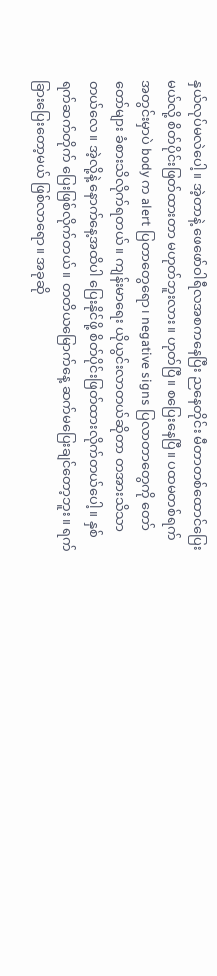နှယ်လုပ်မလဲပေါ့။ အဲ့တာနဲ့ ဖေဖော်ဝါရီလအစကနေပြီး ညနေတိုင်း မီတာတစ်ထောင်ပြေးမယ်လို့ စိတ်ပိုင်းဖြတ်ထားတာ မဟုတ်ဘူးလား။ ဟုတ်ပြီ။ စပြေးနေပြီ။ ပထမတစ်ရက်အတွင်းမှာပဲ body က alert ပြတာတွေရော၊ negative signs ပြလာတာတွေကို တော်တော်များ ခံစားသိလိုက်ရတယ်။ ကျန်းမာရေး ယိုယွင်းလာတယ်ဆိုတာ တအားသိသာတယ်လေ။ အဲ့လို့နဲ့ နောက်နေ့အထိပါ ပြေးနိုင်ဖို့ စိတ်ပိုင်းဖြတ်ထားလိုက်တယ်ပေါ့။ နှစ်ရက်ဆက်တိုက် ပြေးဖြစ်လိုက်တယ်။ တတိယမြောက်နေ့ ဆက်မပြေးချင်တော့ဘူး။ ရက်ခြားပြေးတော့မယ် ဖြစ်လာရော။ အခုဆို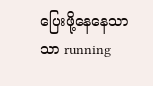ပြေးဖို့နေနေသာသာ running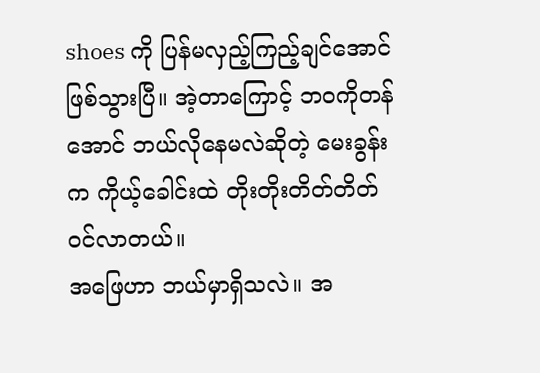shoes ကို ပြန်မလှည့်ကြည့်ချင်အောင် ဖြစ်သွားပြီ။ အဲ့တာကြောင့် ဘဝကိုတန်အောင် ဘယ်လိုနေမလဲဆိုတဲ့ မေးခွန်းက ကိုယ့်ခေါင်းထဲ တိုးတိုးတိတ်တိတ် ဝင်လာတယ်။
အဖြေဟာ ဘယ်မှာရှိသလဲ။ အ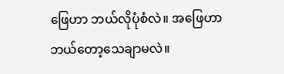ဖြေဟာ ဘယ်လိုပုံစံလဲ။ အဖြေဟာ ဘယ်တော့သေချာမလဲ။